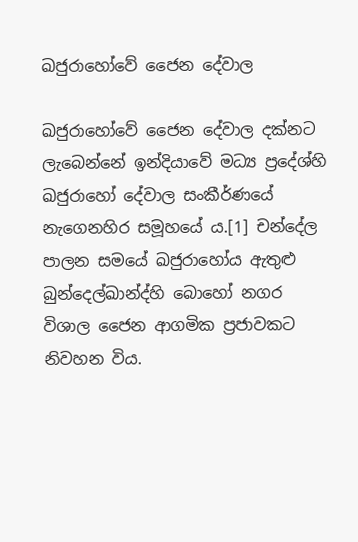ඛජුරාහෝවේ ජෛන දේවාල

ඛජුරාහෝවේ ජෛන දේවාල දක්නට ලැබෙන්නේ ඉන්දියාවේ මධ්‍ය ප්‍රදේශ්හි ඛජුරාහෝ දේවාල සංකීර්ණයේ නැගෙනහිර සමූහයේ ය.[1] චන්දේල පාලන සමයේ ඛජුරාහෝය ඇතුළු බුන්දෙල්ඛාන්ද්හි බොහෝ නගර විශාල ජෛන ආගමික ප්‍රජාවකට නිවහන විය.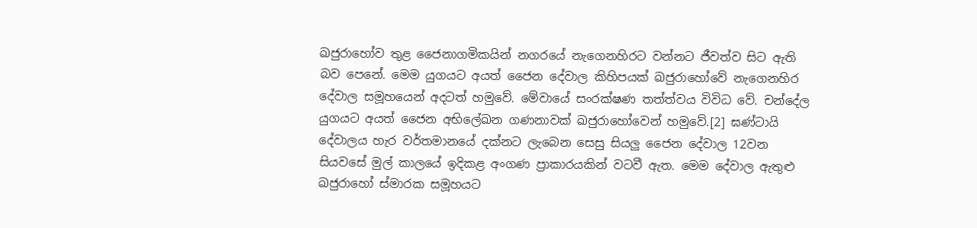ඛජුරාහෝව තුළ ජෛනාගමිකයින් නගරයේ නැගෙනහිරට වන්නට ජීවත්ව සිට ඇති බව පෙනේ. මෙම යුගයට අයත් ජෛන දේවාල කිහිපයක් ඛජුරාහෝවේ නැගෙනහිර දේවාල සමූහයෙන් අදටත් හමුවේ. මේවායේ සංරක්ෂණ තත්ත්වය විවිධ වේ. චන්දේල යුගයට අයත් ජෛන අභිලේඛන ගණනාවක් ඛජුරාහෝවෙන් හමුවේ.[2] ඝණ්ටායි දේවාලය හැර වර්තමානයේ දක්නට ලැබෙන සෙසු ‍සියලු ජෛන දේවාල 12වන සියවසේ මුල් කාලයේ ඉදිකළ අංගණ ප්‍රාකාරයකින් වටවී ඇත. මෙම දේවාල ඇතුළු ඛජුරාහෝ ස්මාරක සමූහයට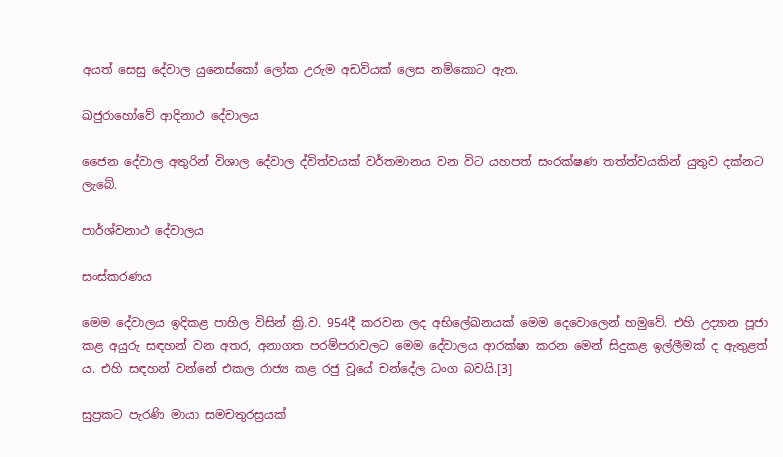අයත් සෙසු දේවාල යුනෙස්කෝ ලෝක උරුම අඩවියක් ලෙස නම්කොට ඇත.

ඛජුරාහෝවේ ආදිනාථ දේවාලය

ජෛන දේවාල අතුරින් විශාල දේවාල ද්විත්වයක් වර්තමානය වන විට යහපත් සංරක්ෂණ තත්ත්වයකින් යුතුව දක්නට ලැබේ.

පාර්ශ්වනාථ දේවාලය

සංස්කරණය

මෙම දේවාලය ඉදිකළ පාහිල විසින් ක්‍රි.ව. 954දී කරවන ලද අභිලේඛනයක් මෙම දෙවොලෙන් හමුවේ. එහි උද්‍යාන පූජා කළ අයුරු සඳහන් වන අතර, අනාගත පරම්පරාවලට මෙම දේවාලය ආරක්ෂා කරන මෙන් සිදුකළ ඉල්ලීමක් ද ඇතුළත් ය. එහි සඳහන් වන්නේ එකල රාජ්‍ය කළ රජු වූයේ චන්දේල ධංග බවයි.[3]

සුප්‍රකට පැරණි මායා සමචතුරස්‍රයක්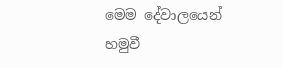මෙම දේවාලයෙන් හමුවී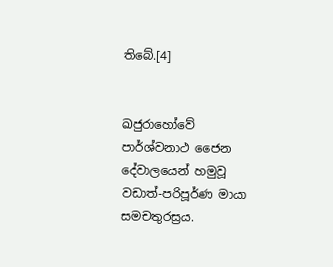තිබේ.[4]


ඛජුරාහෝවේ පාර්ශ්වනාථ ජෛන දේවාලයෙන් හමුවූ වඩාත්-පරිපූර්ණ මායා සමචතුරස්‍රය.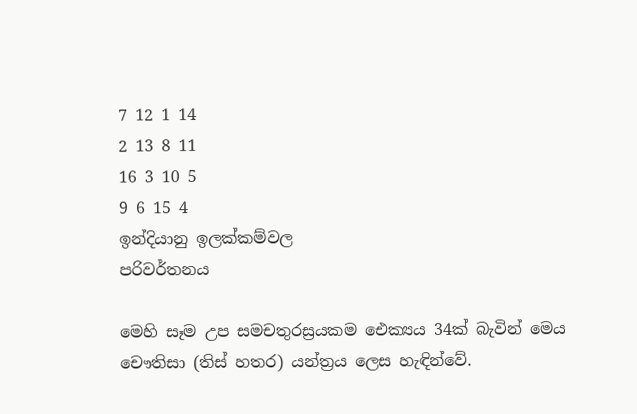7 12 1 14
2 13 8 11
16 3 10 5
9 6 15 4
ඉන්දියානු ඉලක්කම්වල
පරිවර්තනය

මෙහි සෑම උප සමචතුරස්‍රයකම ඓක්‍යය 34ක් බැවින් මෙය චෞතිසා (තිස් හතර) යන්ත්‍රය ලෙස හැඳින්වේ.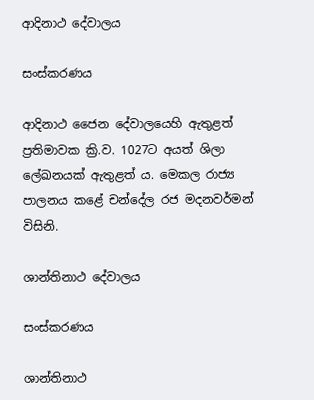ආදිනාථ දේවාලය

සංස්කරණය

ආදිනාථ ජෛන දේවාලයෙහි ඇතුළත් ප්‍රතිමාවක ක්‍රි.ව. 1027ට අයත් ශිලා ලේඛනයක් ඇතුළත් ය. මෙකල රාජ්‍ය පාලනය කළේ චන්දේල රජ මදනවර්මන් විසිනි.

ශාන්තිනාථ දේවාලය

සංස්කරණය

ශාන්තිනාථ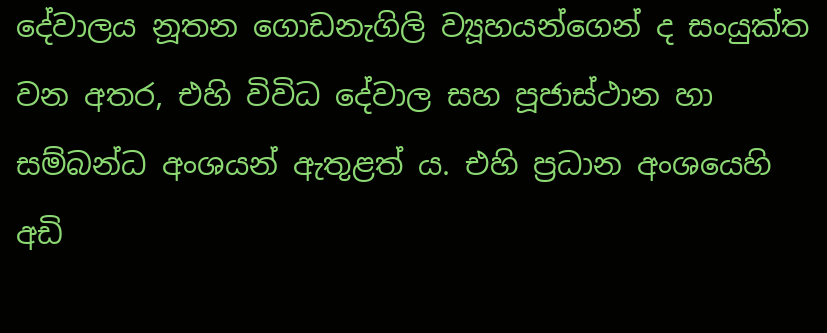දේවාලය නූතන ගොඩනැගිලි ව්‍යූහයන්ගෙන් ද සංයුක්ත වන අතර, එහි විවිධ දේවාල සහ පූජාස්ථාන හා සම්බන්ධ අංශයන් ඇතුළත් ය. එහි ප්‍රධාන අංශයෙහි අඩි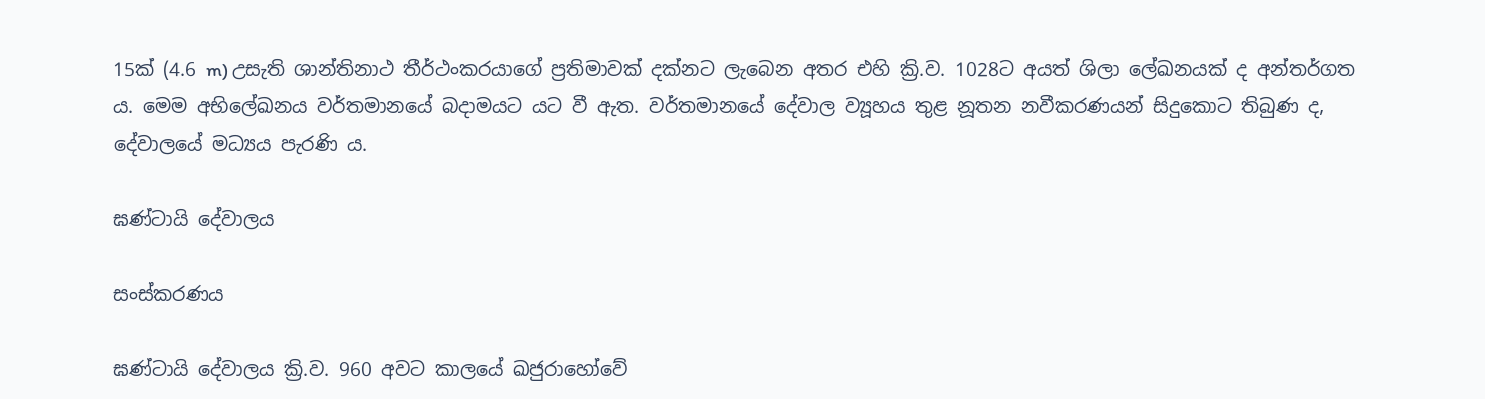15ක් (4.6 m) උසැති ශාන්තිනාථ තීර්ථංකරයාගේ ප්‍රතිමාවක් දක්නට ලැබෙන අතර එහි ක්‍රි.ව. 1028ට අයත් ශිලා ලේඛනයක් ද අන්තර්ගත ය. මෙම අභිලේඛනය වර්තමානයේ බදාමයට යට වී ඇත. වර්තමානයේ දේවාල ව්‍යූහය තුළ නූතන නවීකරණයන් සිදුකොට තිබුණ ද, දේවාලයේ මධ්‍යය පැරණි ය.

ඝණ්ටායි දේවාලය

සංස්කරණය

ඝණ්ටායි දේවාලය ක්‍රි.ව. 960 අවට කාලයේ ඛජුරාහෝවේ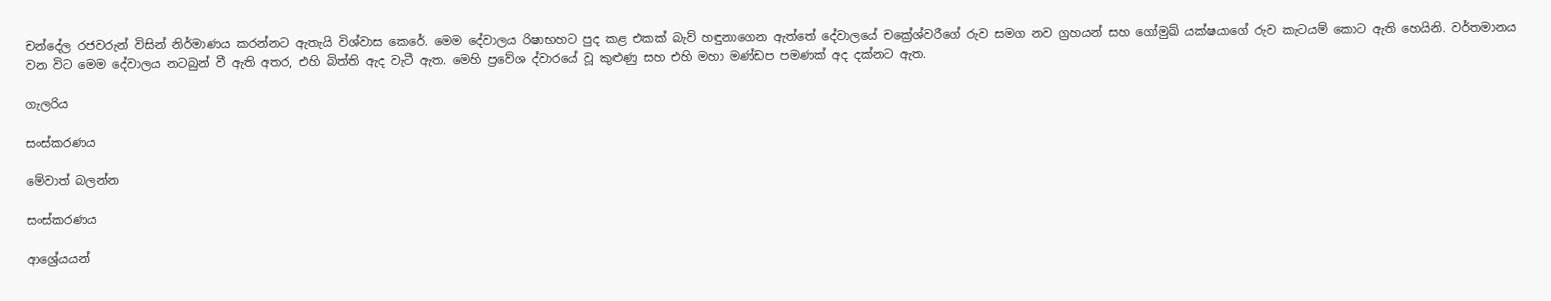චන්දේල රජවරුන් විසින් නිර්මාණය කරන්නට ඇතැයි විශ්වාස කෙරේ. මෙම දේවාලය රිෂාභහට පුද කළ එකක් බැව් හඳුනාගෙන ඇත්තේ දේවාලයේ චක්‍රේශ්වරීගේ රුව සමග නව ග්‍රහයන් සහ ගෝමුඛ් යක්ෂයාගේ රුව කැටයම් කොට ඇති හෙයිනි. වර්තමානය වන විට මෙම දේවාලය නටබුන් වී ඇති අතර, එහි බිත්ති ඇද වැටී ඇත. මෙහි ප්‍රවේශ ද්වාරයේ වූ කුළුණු සහ එහි මහා මණ්ඩප පමණක් අද දක්නට ඇත.

ගැලරිය

සංස්කරණය

මේවාත් බලන්න

සංස්කරණය

ආශ්‍රේයයන්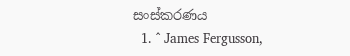සංස්කරණය
  1. ^ James Fergusson,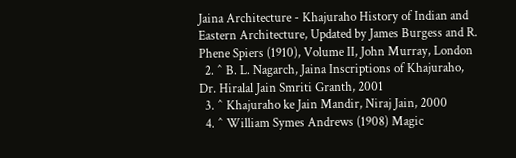Jaina Architecture - Khajuraho History of Indian and Eastern Architecture, Updated by James Burgess and R. Phene Spiers (1910), Volume II, John Murray, London
  2. ^ B. L. Nagarch, Jaina Inscriptions of Khajuraho, Dr. Hiralal Jain Smriti Granth, 2001
  3. ^ Khajuraho ke Jain Mandir, Niraj Jain, 2000
  4. ^ William Symes Andrews (1908) Magic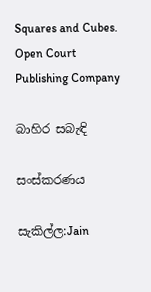Squares and Cubes. Open Court Publishing Company

බාහිර සබැඳි

සංස්කරණය

සැකිල්ල:Jain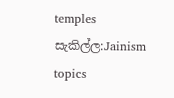temples සැකිල්ල:Jainism topics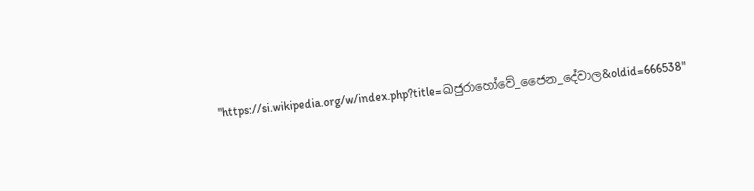"https://si.wikipedia.org/w/index.php?title=ඛජුරාහෝවේ_ජෛන_දේවාල&oldid=666538"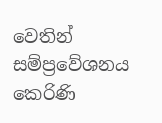වෙතින් සම්ප්‍රවේශනය කෙරිණි